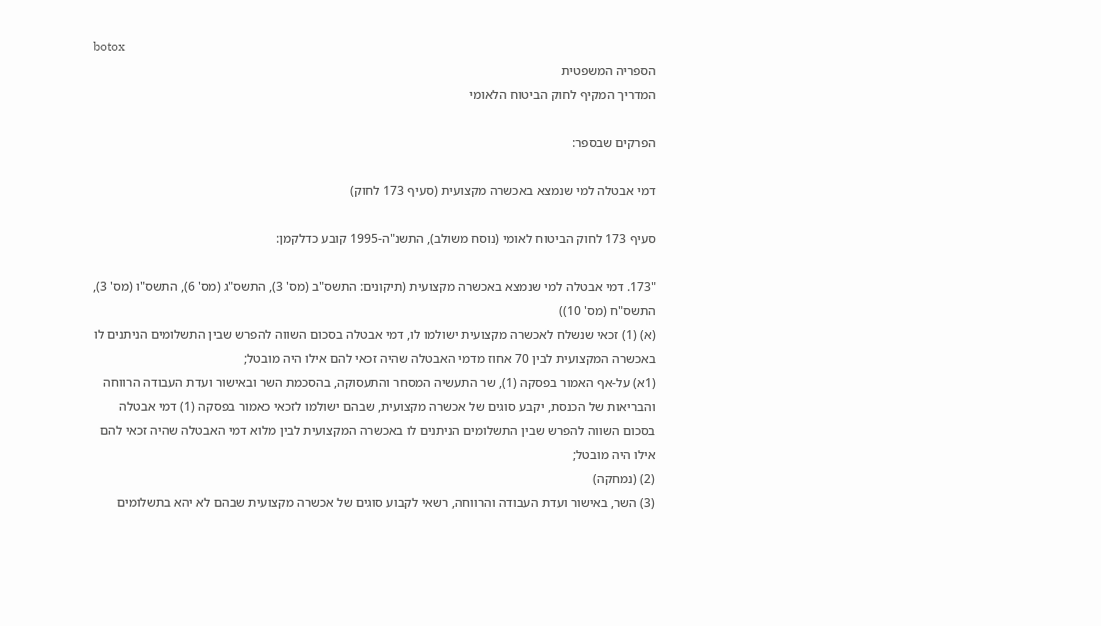botox
הספריה המשפטית
המדריך המקיף לחוק הביטוח הלאומי

הפרקים שבספר:

דמי אבטלה למי שנמצא באכשרה מקצועית (סעיף 173 לחוק)

סעיף 173 לחוק הביטוח לאומי (נוסח משולב), התשנ"ה-1995 קובע כדלקמן:

"173. דמי אבטלה למי שנמצא באכשרה מקצועית (תיקונים: התשס"ב (מס' 3), התשס"ג (מס' 6), התשס"ו (מס' 3), התשס"ח (מס' 10))
(א) (1) זכאי שנשלח לאכשרה מקצועית ישולמו לו, דמי אבטלה בסכום השווה להפרש שבין התשלומים הניתנים לו באכשרה המקצועית לבין 70 אחוז מדמי האבטלה שהיה זכאי להם אילו היה מובטל;
(1א) על-אף האמור בפסקה (1), שר התעשיה המסחר והתעסוקה, בהסכמת השר ובאישור ועדת העבודה הרווחה והבריאות של הכנסת, יקבע סוגים של אכשרה מקצועית, שבהם ישולמו לזכאי כאמור בפסקה (1) דמי אבטלה בסכום השווה להפרש שבין התשלומים הניתנים לו באכשרה המקצועית לבין מלוא דמי האבטלה שהיה זכאי להם אילו היה מובטל;
(2) (נמחקה)
(3) השר, באישור ועדת העבודה והרווחה, רשאי לקבוע סוגים של אכשרה מקצועית שבהם לא יהא בתשלומים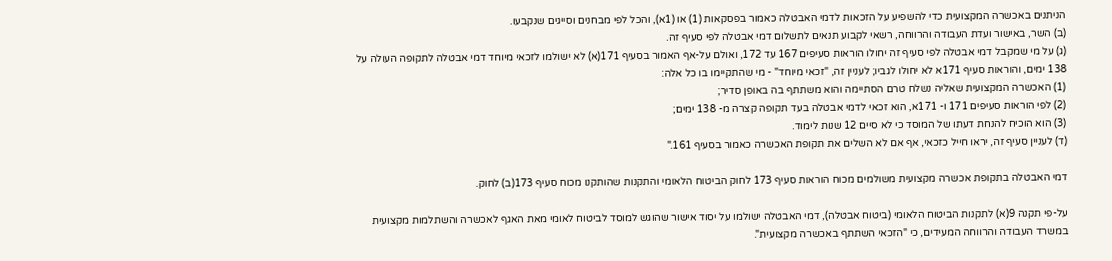הניתנים באכשרה המקצועית כדי להשפיע על הזכאות לדמי האבטלה כאמור בפסקאות (1) או (1א), והכל לפי מבחנים וסייגים שנקבעו.
(ב) השר, באישור ועדת העבודה והרווחה, רשאי לקבוע תנאים לתשלום דמי אבטלה לפי סעיף זה.
(ג) על מי שמקבל דמי אבטלה לפי סעיף זה יחולו הוראות סעיפים 167 עד 172, ואולם על-אף האמור בסעיף 171(א) לא ישולמו לזכאי מיוחד דמי אבטלה לתקופה העולה על 138 ימים, והוראות סעיף 171א לא יחולו לגביו; לעניין זה, "זכאי מיוחד" - מי שהתקיימו בו כל אלה:
(1) האכשרה המקצועית שאליה נשלח טרם הסתיימה והוא משתתף בה באופן סדיר;
(2) לפי הוראות סעיפים 171 ו- 171א, הוא זכאי לדמי אבטלה בעד תקופה קצרה מ- 138 ימים;
(3) הוא הוכיח להנחת דעתו של המוסד כי לא סיים 12 שנות לימוד.
(ד) לעניין סעיף זה, יראו חייל כזכאי, אף אם לא השלים את תקופת האכשרה כאמור בסעיף 161."

דמי האבטלה בתקופת אכשרה מקצועית משולמים מכוח הוראות סעיף 173 לחוק הביטוח הלאומי והתקנות שהותקנו מכוח סעיף 173(ב) לחוק.

על-פי תקנה 9(א) לתקנות הביטוח הלאומי (ביטוח אבטלה), דמי האבטלה ישולמו על יסוד אישור שהוגש למוסד לביטוח לאומי מאת האגף לאכשרה והשתלמות מקצועית במשרד העבודה והרווחה המעידים, כי "הזכאי השתתף באכשרה מקצועית".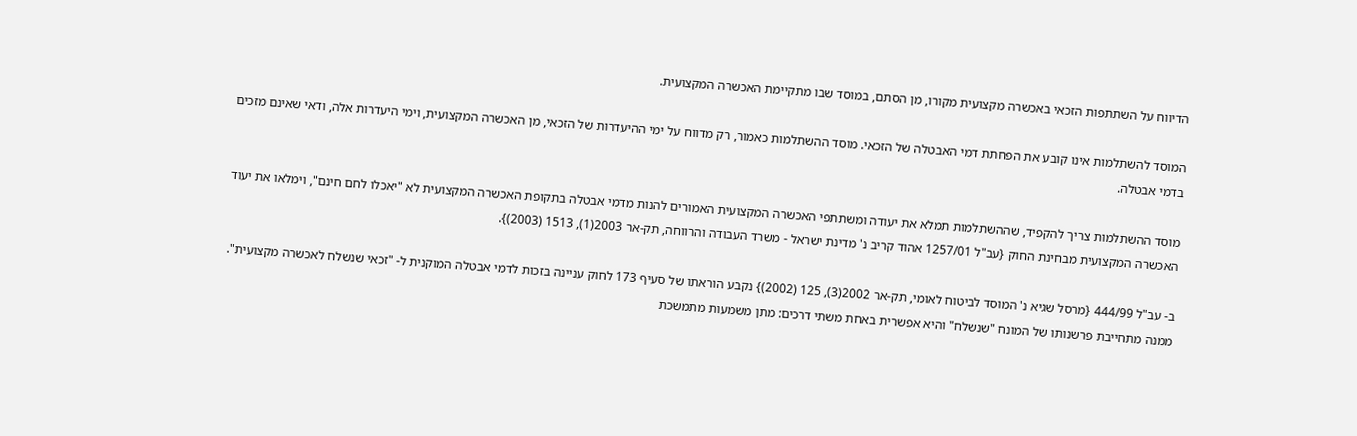הדיווח על השתתפות הזכאי באכשרה מקצועית מקורו, מן הסתם, במוסד שבו מתקיימת האכשרה המקצועית.

המוסד להשתלמות אינו קובע את הפחתת דמי האבטלה של הזכאי. מוסד ההשתלמות כאמור, רק מדווח על ימי ההיעדרות של הזכאי, מן האכשרה המקצועית, וימי היעדרות אלה, ודאי שאינם מזכים בדמי אבטלה.

מוסד ההשתלמות צריך להקפיד, שההשתלמות תמלא את יעודה ומשתתפי האכשרה המקצועית האמורים להנות מדמי אבטלה בתקופת האכשרה המקצועית לא "יאכלו לחם חינם", וימלאו את יעוד האכשרה המקצועית מבחינת החוק {עב"ל 1257/01 אהוד קריב נ' מדינת ישראל - משרד העבודה והרווחה, תק-אר 2003(1), 1513 (2003)}.

ב- עב"ל 444/99 {מרסל שגיא נ' המוסד לביטוח לאומי, תק-אר 2002(3), 125 (2002)} נקבע הוראתו של סעיף 173 לחוק עניינה בזכות לדמי אבטלה המוקנית ל- "זכאי שנשלח לאכשרה מקצועית". ממנה מתחייבת פרשנותו של המונח "שנשלח" והיא אפשרית באחת משתי דרכים: מתן משמעות מתמשכת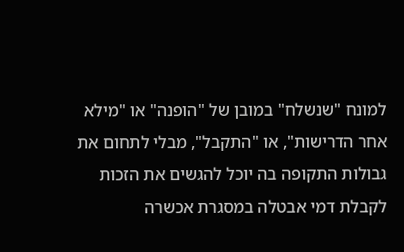למונח "שנשלח" במובן של "הופנה" או "מילא אחר הדרישות", או "התקבל", מבלי לתחום את גבולות התקופה בה יוכל להגשים את הזכות לקבלת דמי אבטלה במסגרת אכשרה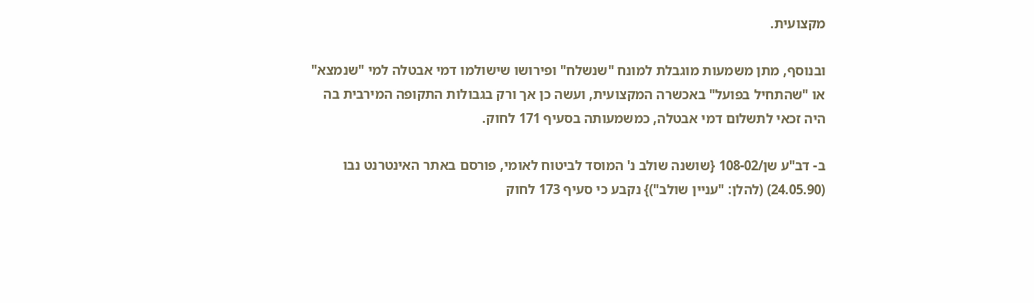מקצועית.

ובנוסף, מתן משמעות מוגבלת למונח "שנשלח" ופירושו שישולמו דמי אבטלה למי "שנמצא" או "שהתחיל בפועל" באכשרה המקצועית, ועשה כן אך ורק בגבולות התקופה המירבית בה היה זכאי לתשלום דמי אבטלה, כמשמעותה בסעיף 171 לחוק.

ב- דב"ע שן/108-02 {שושנה שולב נ' המוסד לביטוח לאומי, פורסם באתר האינטרנט נבו (24.05.90) (להלן: "עניין שולב")} נקבע כי סעיף 173 לחוק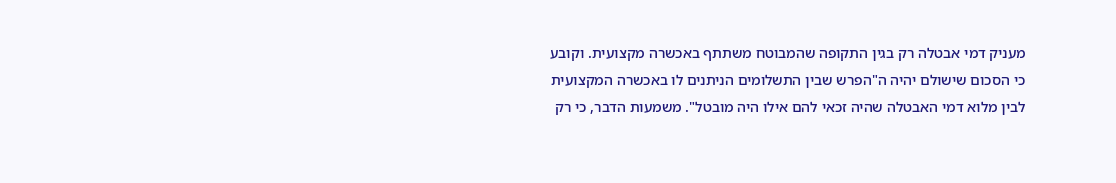מעניק דמי אבטלה רק בגין התקופה שהמבוטח משתתף באכשרה מקצועית. וקובע כי הסכום שישולם יהיה ה"הפרש שבין התשלומים הניתנים לו באכשרה המקצועית לבין מלוא דמי האבטלה שהיה זכאי להם אילו היה מובטל". משמעות הדבר, כי רק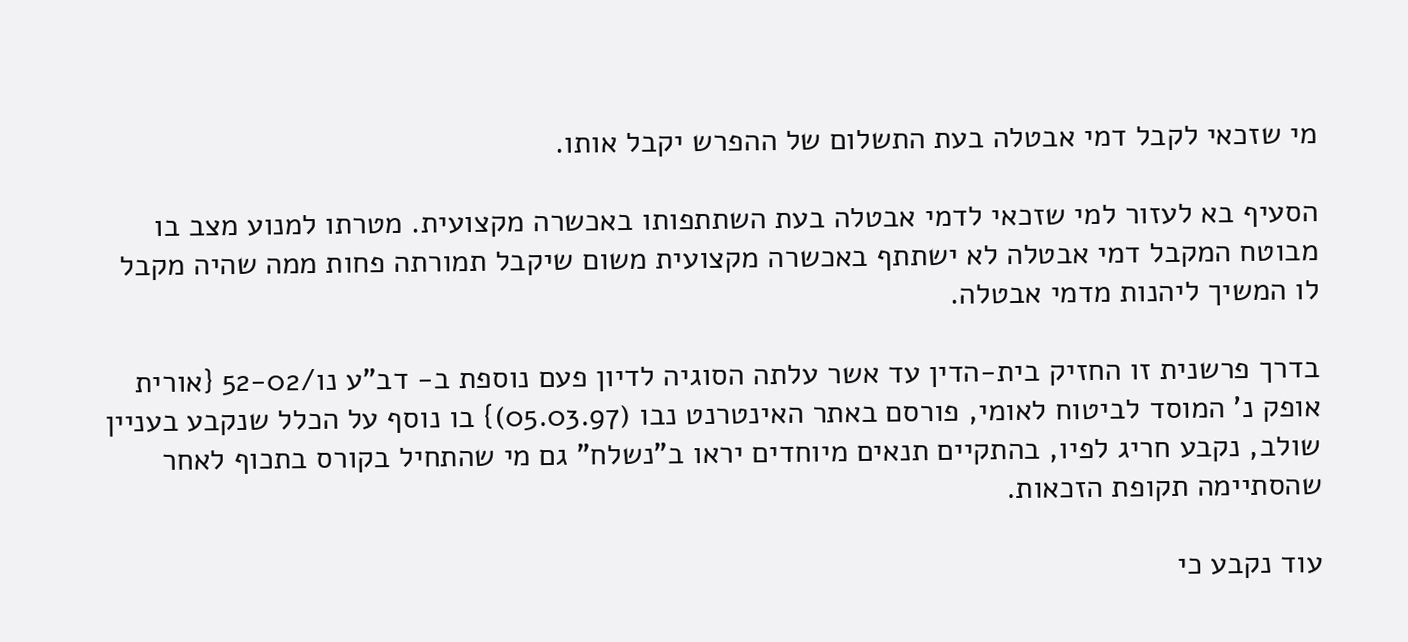מי שזכאי לקבל דמי אבטלה בעת התשלום של ההפרש יקבל אותו.

הסעיף בא לעזור למי שזכאי לדמי אבטלה בעת השתתפותו באכשרה מקצועית. מטרתו למנוע מצב בו מבוטח המקבל דמי אבטלה לא ישתתף באכשרה מקצועית משום שיקבל תמורתה פחות ממה שהיה מקבל לו המשיך ליהנות מדמי אבטלה.

בדרך פרשנית זו החזיק בית-הדין עד אשר עלתה הסוגיה לדיון פעם נוספת ב- דב"ע נו/52-02 {אורית אופק נ' המוסד לביטוח לאומי, פורסם באתר האינטרנט נבו (05.03.97)} בו נוסף על הכלל שנקבע בעניין שולב, נקבע חריג לפיו, בהתקיים תנאים מיוחדים יראו ב"נשלח" גם מי שהתחיל בקורס בתכוף לאחר שהסתיימה תקופת הזכאות.

עוד נקבע כי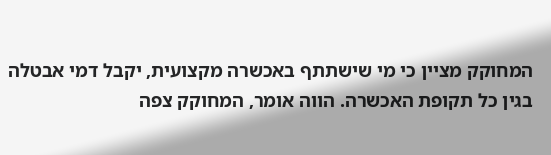המחוקק מציין כי מי שישתתף באכשרה מקצועית, יקבל דמי אבטלה בגין כל תקופת האכשרה. הווה אומר, המחוקק צפה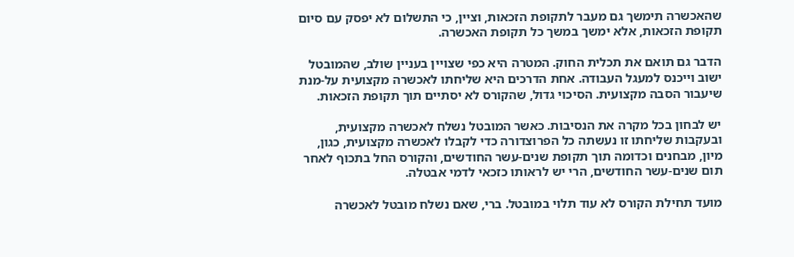שהאכשרה תימשך גם מעבר לתקופת הזכאות, וציין, כי התשלום לא יפסק עם סיום תקופת הזכאות, אלא ימשך במשך כל תקופת האכשרה.

הדבר גם תואם את תכלית החוק. המטרה היא כפי שצויין בעניין שולב, שהמובטל ישוב וייכנס למעגל העבודה. אחת הדרכים היא שליחתו לאכשרה מקצועית על-מנת שיעבור הסבה מקצועית. הסיכוי גדול, שהקורס לא יסתיים תוך תקופת הזכאות.

יש לבחון בכל מקרה את הנסיבות. כאשר המובטל נשלח לאכשרה מקצועית, ובעקבות שליחתו זו נעשתה כל הפרוצדורה כדי לקבלו לאכשרה מקצועית, כגון, מיון, מבחנים וכדומה תוך תקופת שנים-עשר החודשים, והקורס החל בתכוף לאחר תום שנים-עשר החודשים, הרי יש לראותו כזכאי לדמי אבטלה.

מועד תחילת הקורס לא עוד תלוי במובטל. ברי, שאם נשלח מובטל לאכשרה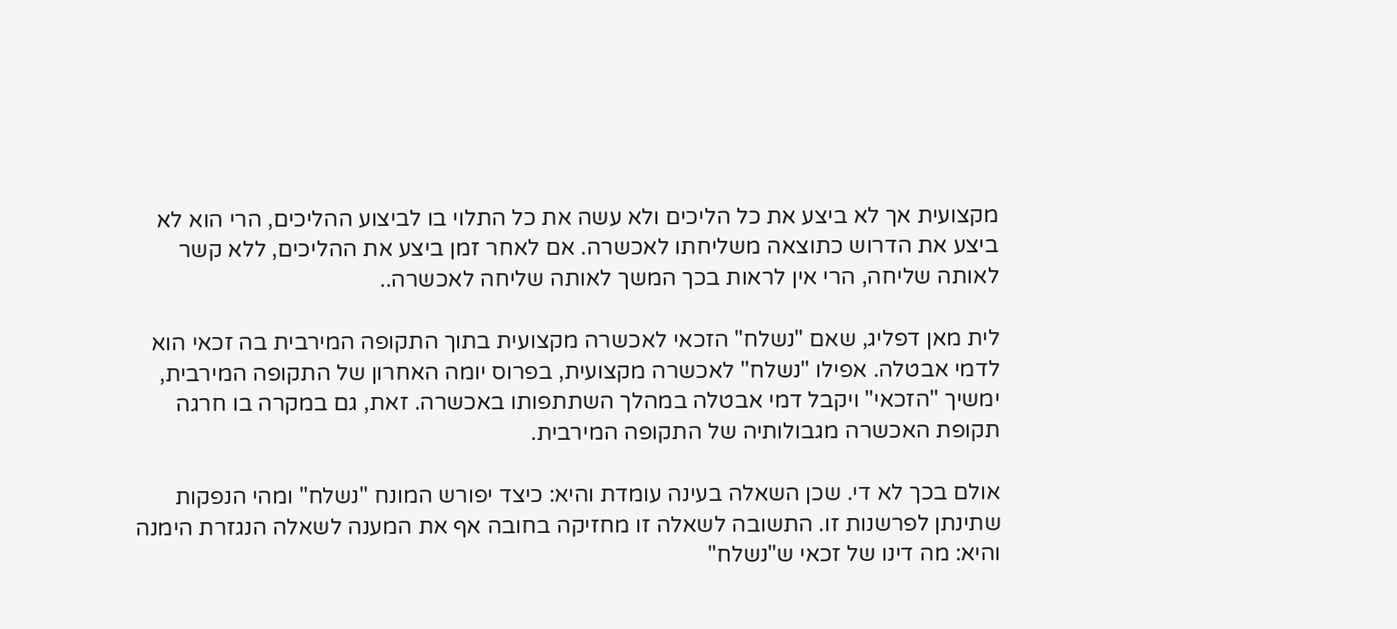מקצועית אך לא ביצע את כל הליכים ולא עשה את כל התלוי בו לביצוע ההליכים, הרי הוא לא ביצע את הדרוש כתוצאה משליחתו לאכשרה. אם לאחר זמן ביצע את ההליכים, ללא קשר לאותה שליחה, הרי אין לראות בכך המשך לאותה שליחה לאכשרה..

לית מאן דפליג, שאם "נשלח" הזכאי לאכשרה מקצועית בתוך התקופה המירבית בה זכאי הוא לדמי אבטלה. אפילו "נשלח" לאכשרה מקצועית, בפרוס יומה האחרון של התקופה המירבית, ימשיך "הזכאי" ויקבל דמי אבטלה במהלך השתתפותו באכשרה. זאת, גם במקרה בו חרגה תקופת האכשרה מגבולותיה של התקופה המירבית.

אולם בכך לא די. שכן השאלה בעינה עומדת והיא: כיצד יפורש המונח "נשלח" ומהי הנפקות שתינתן לפרשנות זו. התשובה לשאלה זו מחזיקה בחובה אף את המענה לשאלה הנגזרת הימנה והיא: מה דינו של זכאי ש"נשלח"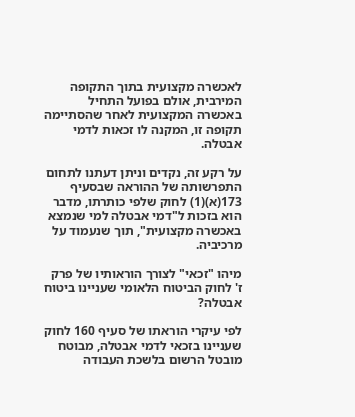לאכשרה מקצועית בתוך התקופה המירבית, אולם בפועל התחיל באכשרה המקצועית לאחר שהסתיימה תקופה זו, המקנה לו זכאות לדמי אבטלה.

על רקע זה, נקדים וניתן דעתנו לתחום התפרשותה של ההוראה שבסעיף 173(א)(1) לחוק שלפי כותרתו, מדבר הוא בזכות ל"דמי אבטלה למי שנמצא באכשרה מקצועית", תוך שנעמוד על מרכיביה.

מיהו "זכאי" לצורך הוראותיו של פרק ז' לחוק הביטוח הלאומי שעניינו ביטוח אבטלה?

לפי עיקרי הוראתו של סעיף 160 לחוק שעניינו בזכאי לדמי אבטלה, מבוטח מובטל הרשום בלשכת העבודה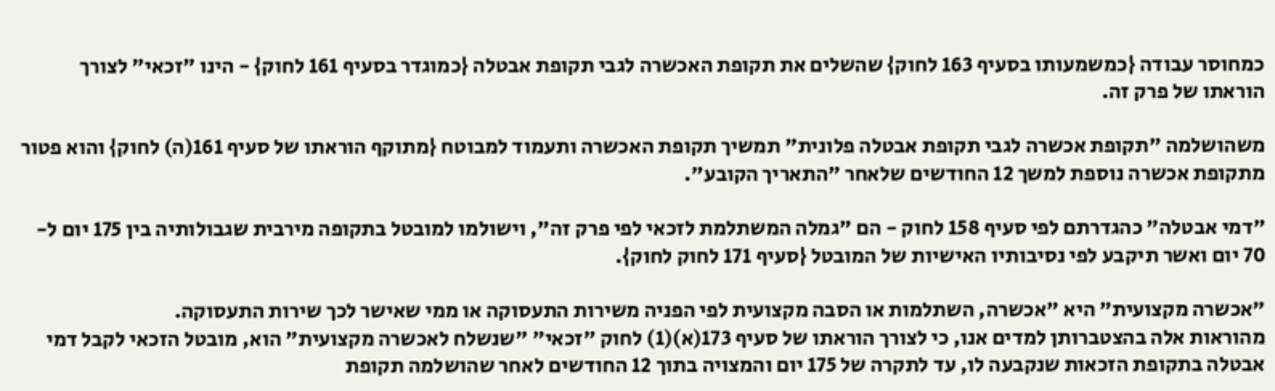כמחוסר עבודה {כמשמעותו בסעיף 163 לחוק} שהשלים את תקופת האכשרה לגבי תקופת אבטלה {כמוגדר בסעיף 161 לחוק} - הינו "זכאי" לצורך הוראתו של פרק זה.

משהושלמה "תקופת אכשרה לגבי תקופת אבטלה פלונית" תמשיך תקופת האכשרה ותעמוד למבוטח {מתוקף הוראתו של סעיף 161(ה) לחוק} והוא פטור מתקופת אכשרה נוספת למשך 12 החודשים שלאחר "התאריך הקובע".

"דמי אבטלה" כהגדרתם לפי סעיף 158 לחוק - הם "גמלה המשתלמת לזכאי לפי פרק זה", וישולמו למובטל בתקופה מירבית שגבולותיה בין 175 יום ל- 70 יום ואשר תיקבע לפי נסיבותיו האישיות של המובטל {סעיף 171 לחוק לחוק}.

"אכשרה מקצועית" היא "אכשרה, השתלמות או הסבה מקצועית לפי הפניה משירות התעסוקה או ממי שאישר לכך שירות התעסוקה.
מהוראות אלה בהצטברותן למדים אנו, כי לצורך הוראתו של סעיף 173(א)(1) לחוק "זכאי" "שנשלח לאכשרה מקצועית" הוא, מובטל הזכאי לקבל דמי אבטלה בתקופת הזכאות שנקבעה לו, עד לתקרה של 175 יום והמצויה בתוך 12 החודשים לאחר שהושלמה תקופת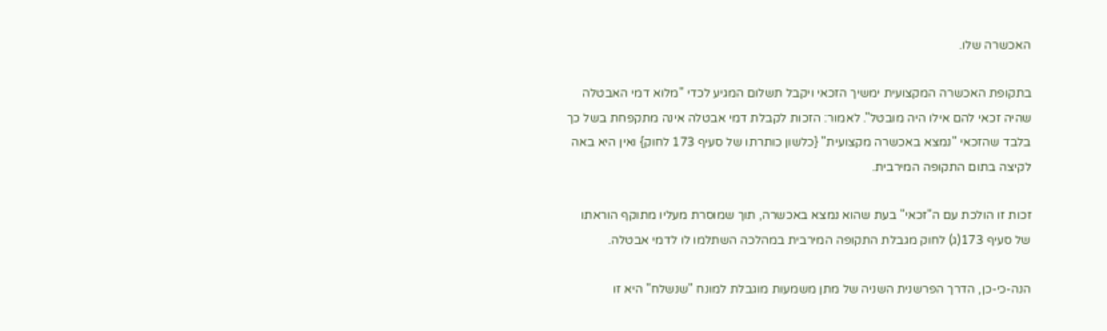האכשרה שלו.

בתקופת האכשרה המקצועית ימשיך הזכאי ויקבל תשלום המגיע לכדי "מלוא דמי האבטלה שהיה זכאי להם אילו היה מובטל". לאמור: הזכות לקבלת דמי אבטלה אינה מתקפחת בשל כך בלבד שהזכאי "נמצא באכשרה מקצועית" {כלשון כותרתו של סעיף 173 לחוק} ואין היא באה לקיצה בתום התקופה המירבית.

זכות זו הולכת עם ה"זכאי" בעת שהוא נמצא באכשרה, תוך שמוסרת מעליו מתוקף הוראתו של סעיף 173(ג) לחוק מגבלת התקופה המירבית במהלכה השתלמו לו לדמי אבטלה.

הנה-כי-כן, הדרך הפרשנית השניה של מתן משמעות מוגבלת למונח "שנשלח" היא זו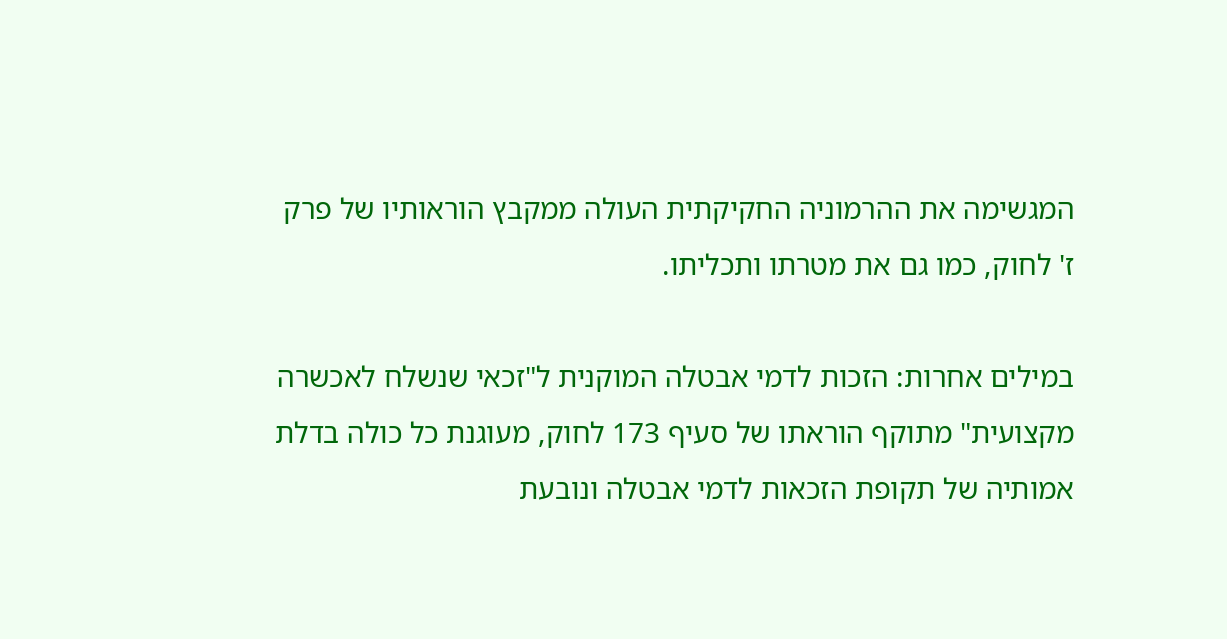המגשימה את ההרמוניה החקיקתית העולה ממקבץ הוראותיו של פרק ז' לחוק, כמו גם את מטרתו ותכליתו.

במילים אחרות: הזכות לדמי אבטלה המוקנית ל"זכאי שנשלח לאכשרה מקצועית" מתוקף הוראתו של סעיף 173 לחוק, מעוגנת כל כולה בדלת אמותיה של תקופת הזכאות לדמי אבטלה ונובעת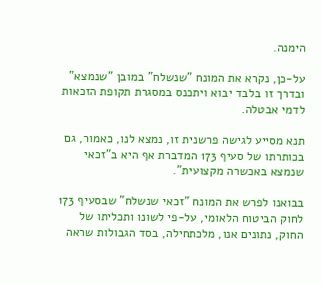הימנה.

על-כן, נקרא את המונח "שנשלח" במובן "שנמצא" ובדרך זו בלבד יבוא ויתכנס במסגרת תקופת הזכאות לדמי אבטלה.

תנא מסייע לגישה פרשנית זו, נמצא לנו, כאמור, גם בכותרתו של סעיף 173 המדברת אף היא ב"זכאי שנמצא באכשרה מקצועית".

בבואנו לפרש את המונח "זכאי שנשלח" שבסעיף 173 לחוק הביטוח הלאומי, על-פי לשונו ותכליתו של החוק, נתונים אנו, מלכתחילה, בסד הגבולות שראה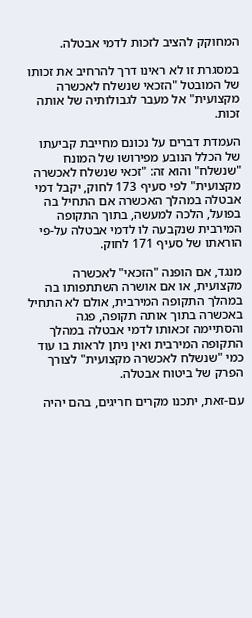המחוקק להציב לזכות לדמי אבטלה.

במסגרת זו לא ראינו דרך להרחיב את זכותו של המובטל "הזכאי שנשלח לאכשרה מקצועית" אל מעבר לגבולותיה של אותה זכות.

העמדת דברים על נכונם מחייבת קביעתו של הכלל הנובע מפירושו של המונח "שנשלח" והוא זה: "זכאי שנשלח לאכשרה מקצועית" לפי סעיף 173 לחוק, יקבל דמי אבטלה במהלך האכשרה אם התחיל בה בפועל, הלכה למעשה, בתוך התקופה המירבית שנקבעה לו לדמי אבטלה על-פי הוראתו של סעיף 171 לחוק.

מנגד, אם הופנה "הזכאי" לאכשרה מקצועית, או אם אושרה השתתפותו בה במהלך התקופה המירבית, אולם לא התחיל באכשרה בתוך אותה תקופה, פגה והסתיימה זכאותו לדמי אבטלה במהלך התקופה המירבית ואין ניתן לראות בו עוד כמי "שנשלח לאכשרה מקצועית" לצורך הפרק של ביטוח אבטלה.

עם-זאת, יתכנו מקרים חריגים, בהם יהיה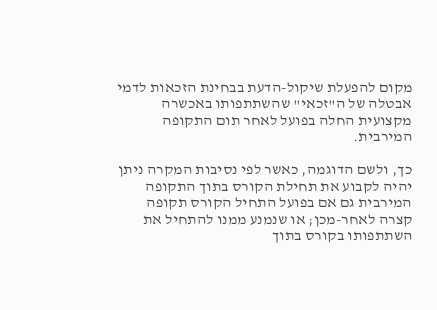מקום להפעלת שיקול-הדעת בבחינת הזכאות לדמי אבטלה של ה"זכאי" שהשתתפותו באכשרה מקצועית החלה בפועל לאחר תום התקופה המירבית.

כך, ולשם הדוגמה, כאשר לפי נסיבות המקרה ניתן יהיה לקבוע את תחילת הקורס בתוך התקופה המירבית גם אם בפועל התחיל הקורס תקופה קצרה לאחר-מכן; או שנמנע ממנו להתחיל את השתתפותו בקורס בתוך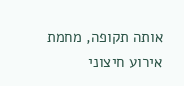אותה תקופה, מחמת אירוע חיצוני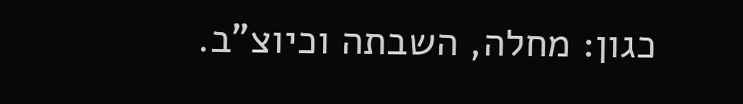כגון: מחלה, השבתה וכיוצ"ב.